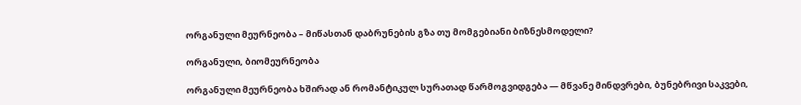ორგანული მეურნეობა – მიწასთან დაბრუნების გზა თუ მომგებიანი ბიზნესმოდელი?

ორგანული, ბიომეურნეობა

ორგანული მეურნეობა ხშირად ან რომანტიკულ სურათად წარმოგვიდგება — მწვანე მინდვრები, ბუნებრივი საკვები,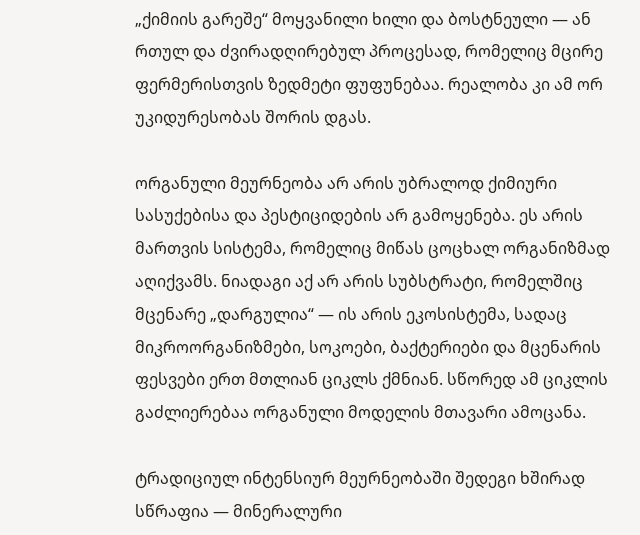„ქიმიის გარეშე“ მოყვანილი ხილი და ბოსტნეული — ან რთულ და ძვირადღირებულ პროცესად, რომელიც მცირე ფერმერისთვის ზედმეტი ფუფუნებაა. რეალობა კი ამ ორ უკიდურესობას შორის დგას.

ორგანული მეურნეობა არ არის უბრალოდ ქიმიური სასუქებისა და პესტიციდების არ გამოყენება. ეს არის მართვის სისტემა, რომელიც მიწას ცოცხალ ორგანიზმად აღიქვამს. ნიადაგი აქ არ არის სუბსტრატი, რომელშიც მცენარე „დარგულია“ — ის არის ეკოსისტემა, სადაც მიკროორგანიზმები, სოკოები, ბაქტერიები და მცენარის ფესვები ერთ მთლიან ციკლს ქმნიან. სწორედ ამ ციკლის გაძლიერებაა ორგანული მოდელის მთავარი ამოცანა.

ტრადიციულ ინტენსიურ მეურნეობაში შედეგი ხშირად სწრაფია — მინერალური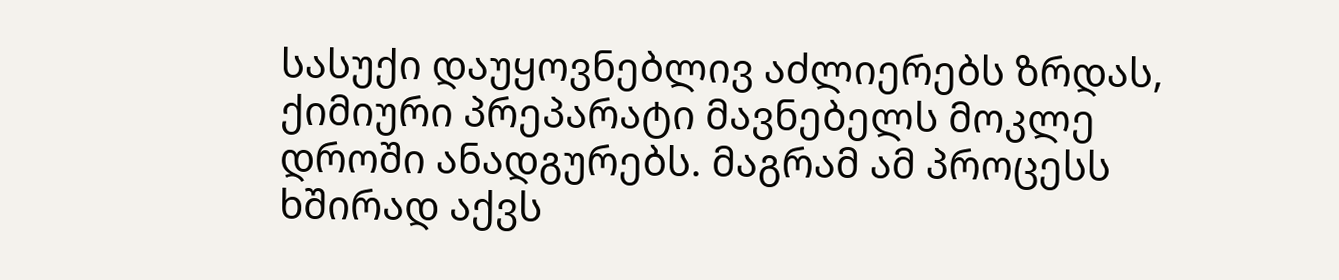სასუქი დაუყოვნებლივ აძლიერებს ზრდას, ქიმიური პრეპარატი მავნებელს მოკლე დროში ანადგურებს. მაგრამ ამ პროცესს ხშირად აქვს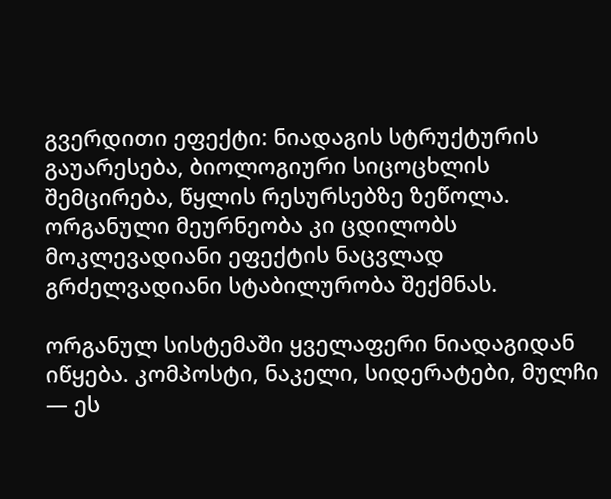გვერდითი ეფექტი: ნიადაგის სტრუქტურის გაუარესება, ბიოლოგიური სიცოცხლის შემცირება, წყლის რესურსებზე ზეწოლა. ორგანული მეურნეობა კი ცდილობს მოკლევადიანი ეფექტის ნაცვლად გრძელვადიანი სტაბილურობა შექმნას.

ორგანულ სისტემაში ყველაფერი ნიადაგიდან იწყება. კომპოსტი, ნაკელი, სიდერატები, მულჩი — ეს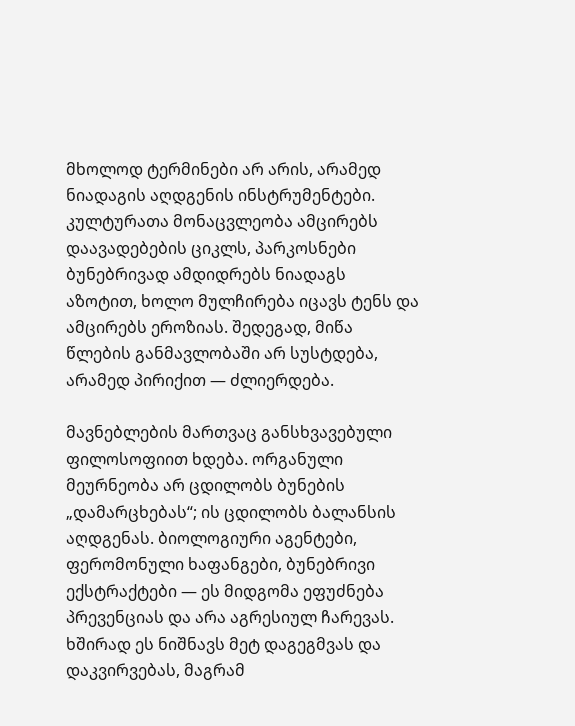მხოლოდ ტერმინები არ არის, არამედ ნიადაგის აღდგენის ინსტრუმენტები. კულტურათა მონაცვლეობა ამცირებს დაავადებების ციკლს, პარკოსნები ბუნებრივად ამდიდრებს ნიადაგს აზოტით, ხოლო მულჩირება იცავს ტენს და ამცირებს ეროზიას. შედეგად, მიწა წლების განმავლობაში არ სუსტდება, არამედ პირიქით — ძლიერდება.

მავნებლების მართვაც განსხვავებული ფილოსოფიით ხდება. ორგანული მეურნეობა არ ცდილობს ბუნების „დამარცხებას“; ის ცდილობს ბალანსის აღდგენას. ბიოლოგიური აგენტები, ფერომონული ხაფანგები, ბუნებრივი ექსტრაქტები — ეს მიდგომა ეფუძნება პრევენციას და არა აგრესიულ ჩარევას. ხშირად ეს ნიშნავს მეტ დაგეგმვას და დაკვირვებას, მაგრამ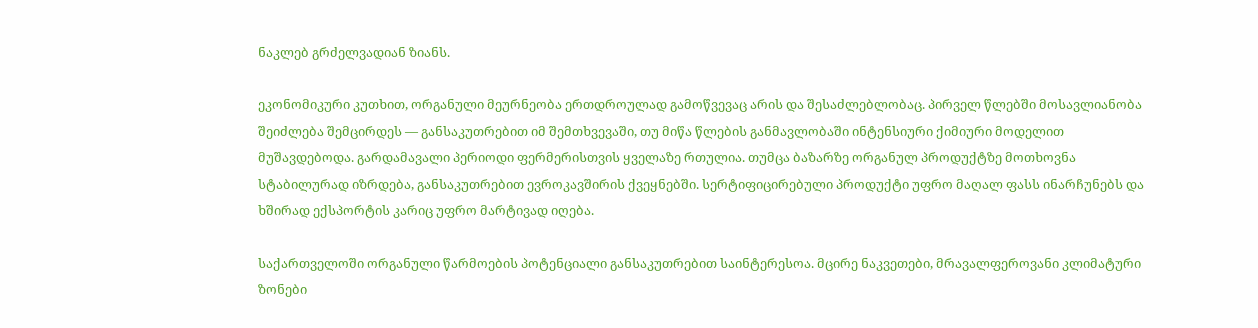ნაკლებ გრძელვადიან ზიანს.

ეკონომიკური კუთხით, ორგანული მეურნეობა ერთდროულად გამოწვევაც არის და შესაძლებლობაც. პირველ წლებში მოსავლიანობა შეიძლება შემცირდეს — განსაკუთრებით იმ შემთხვევაში, თუ მიწა წლების განმავლობაში ინტენსიური ქიმიური მოდელით მუშავდებოდა. გარდამავალი პერიოდი ფერმერისთვის ყველაზე რთულია. თუმცა ბაზარზე ორგანულ პროდუქტზე მოთხოვნა სტაბილურად იზრდება, განსაკუთრებით ევროკავშირის ქვეყნებში. სერტიფიცირებული პროდუქტი უფრო მაღალ ფასს ინარჩუნებს და ხშირად ექსპორტის კარიც უფრო მარტივად იღება.

საქართველოში ორგანული წარმოების პოტენციალი განსაკუთრებით საინტერესოა. მცირე ნაკვეთები, მრავალფეროვანი კლიმატური ზონები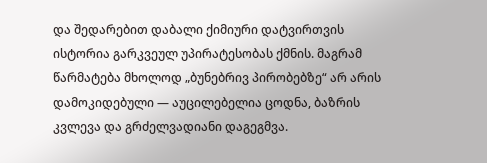და შედარებით დაბალი ქიმიური დატვირთვის ისტორია გარკვეულ უპირატესობას ქმნის. მაგრამ წარმატება მხოლოდ „ბუნებრივ პირობებზე“ არ არის დამოკიდებული — აუცილებელია ცოდნა, ბაზრის კვლევა და გრძელვადიანი დაგეგმვა.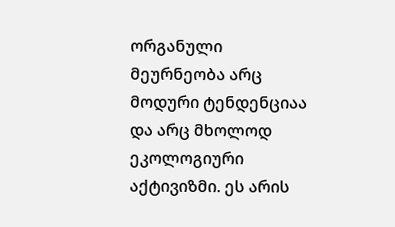ორგანული მეურნეობა არც მოდური ტენდენციაა და არც მხოლოდ ეკოლოგიური აქტივიზმი. ეს არის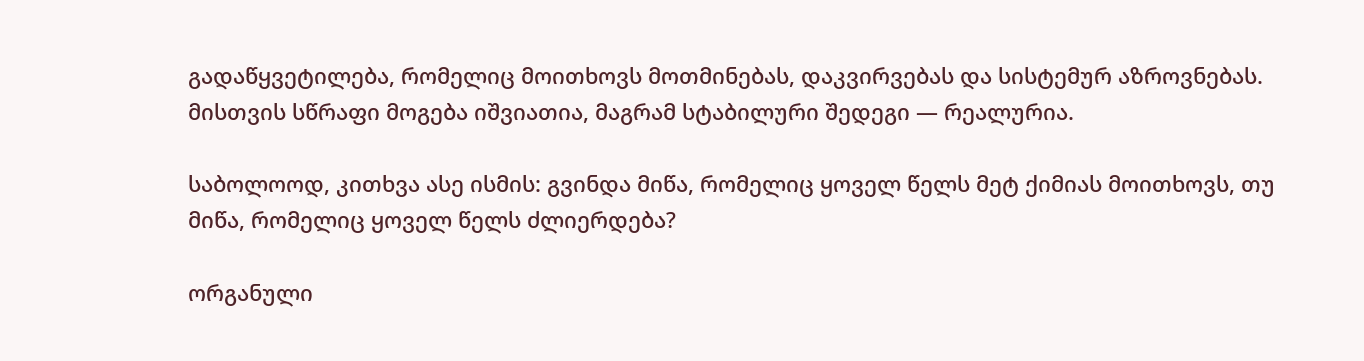გადაწყვეტილება, რომელიც მოითხოვს მოთმინებას, დაკვირვებას და სისტემურ აზროვნებას. მისთვის სწრაფი მოგება იშვიათია, მაგრამ სტაბილური შედეგი — რეალურია.

საბოლოოდ, კითხვა ასე ისმის: გვინდა მიწა, რომელიც ყოველ წელს მეტ ქიმიას მოითხოვს, თუ მიწა, რომელიც ყოველ წელს ძლიერდება?

ორგანული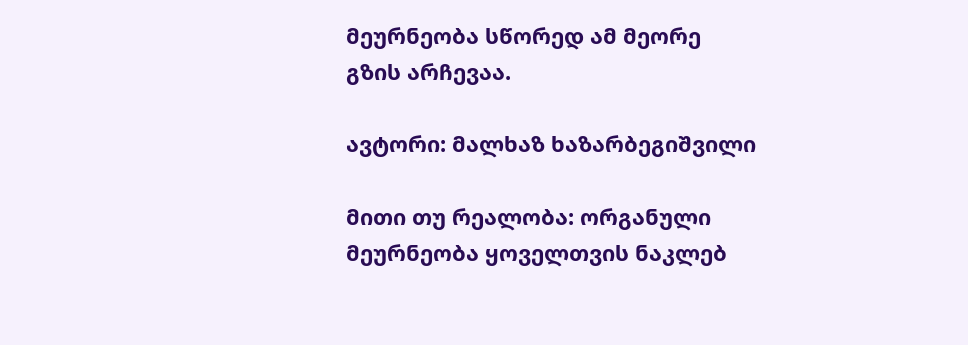მეურნეობა სწორედ ამ მეორე გზის არჩევაა.

ავტორი: მალხაზ ხაზარბეგიშვილი

მითი თუ რეალობა: ორგანული მეურნეობა ყოველთვის ნაკლებ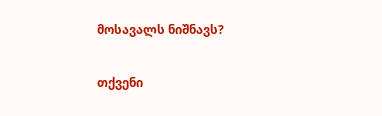მოსავალს ნიშნავს?

თქვენი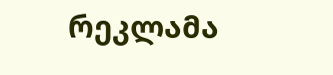რეკლამა